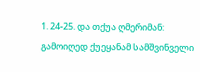1. 24-25. და თქუა ღმერიმან: გამოიღედ ქუეყანამ სამშვინველი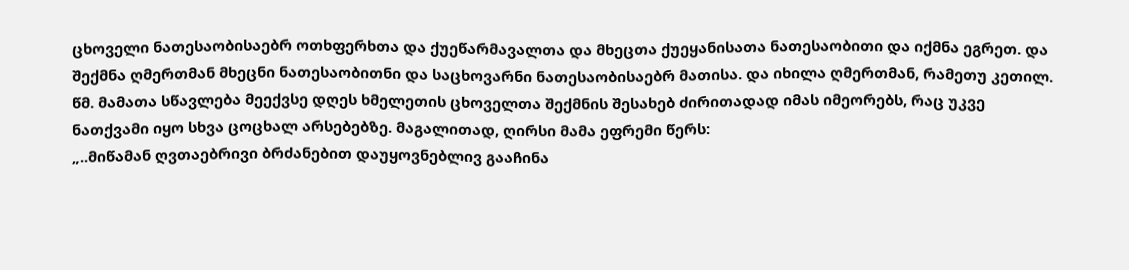ცხოველი ნათესაობისაებრ ოთხფერხთა და ქუეწარმავალთა და მხეცთა ქუეყანისათა ნათესაობითი და იქმნა ეგრეთ. და შექმნა ღმერთმან მხეცნი ნათესაობითნი და საცხოვარნი ნათესაობისაებრ მათისა. და იხილა ღმერთმან, რამეთუ კეთილ.
წმ. მამათა სწავლება მეექვსე დღეს ხმელეთის ცხოველთა შექმნის შესახებ ძირითადად იმას იმეორებს, რაც უკვე ნათქვამი იყო სხვა ცოცხალ არსებებზე. მაგალითად, ღირსი მამა ეფრემი წერს:
„..მიწამან ღვთაებრივი ბრძანებით დაუყოვნებლივ გააჩინა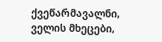ქვეწარმავალნი, ველის მხეცები,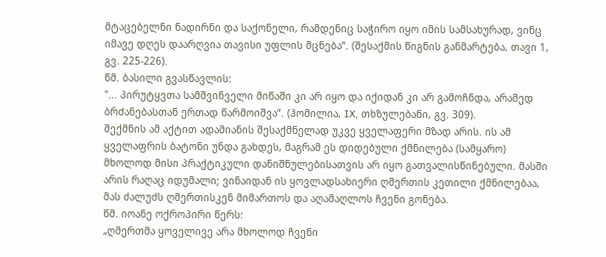მტაცებელნი ნადირნი და საქონელი, რამდენიც საჭირო იყო იმის სამსახურად, ვინც იმავე დღეს დაარღვია თავისი უფლის მცნება“. (შესაქმის წიგნის განმარტება, თავი 1, გვ. 225-226).
წმ. ბასილი გვასწავლის:
"... პირუტყვთა სამშვინველი მიწაში კი არ იყო და იქიდან კი არ გამოჩნდა, არამედ ბრძანებასთან ერთად წარმოიშვა“. (ჰომილია, IX, თხზულებანი, გვ. 309).
შექმნის ამ აქტით ადამიანის შესაქმნელად უკვე ყველაფერი მზად არის. ის ამ ყველაფრის ბატონი უნდა გახდეს, მაგრამ ეს დიდებული ქმნილება (სამყარო) მხოლოდ მისი პრაქტიკული დანიშნულებისათვის არ იყო გათვალისწინებული. მასში არის რაღაც იდუმალი; ვინაიდან ის ყოვლადსახიერი ღმერთის კეთილი ქმნილებაა, მას ძალუძს ღმერთისკენ მიმართოს და აღამაღლოს ჩვენი გონება.
წმ. იოანე ოქროპირი წერს:
„ღმერთმა ყოველივე არა მხოლოდ ჩვენი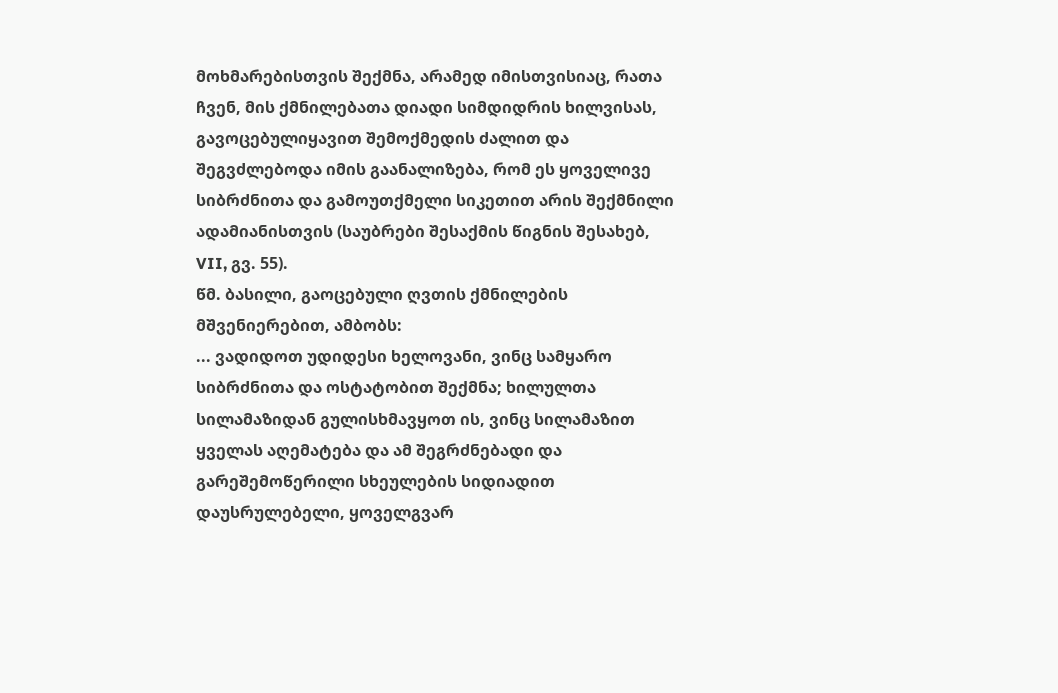მოხმარებისთვის შექმნა, არამედ იმისთვისიაც, რათა ჩვენ, მის ქმნილებათა დიადი სიმდიდრის ხილვისას, გავოცებულიყავით შემოქმედის ძალით და შეგვძლებოდა იმის გაანალიზება, რომ ეს ყოველივე სიბრძნითა და გამოუთქმელი სიკეთით არის შექმნილი ადამიანისთვის (საუბრები შესაქმის წიგნის შესახებ, VII, გვ. 55).
წმ. ბასილი, გაოცებული ღვთის ქმნილების მშვენიერებით, ამბობს:
... ვადიდოთ უდიდესი ხელოვანი, ვინც სამყარო სიბრძნითა და ოსტატობით შექმნა; ხილულთა სილამაზიდან გულისხმავყოთ ის, ვინც სილამაზით ყველას აღემატება და ამ შეგრძნებადი და გარეშემოწერილი სხეულების სიდიადით დაუსრულებელი, ყოველგვარ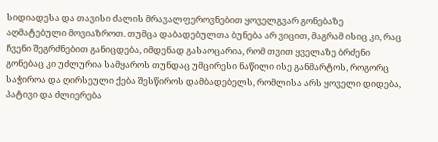სიდიადესა და თავისი ძალის მრავალფეროვნებით ყოველგვარ გონებაზე აღმატებული მოვიაზროთ. თუმცა დაბადებულთა ბუნება არ ვიცით, მაგრამ ისიც კი, რაც ჩვენი შეგრძნებით განიცდება, იმდენად გასაოცარია, რომ თვით ყველაზე ბრძენი გონებაც კი უძლურია სამყაროს თუნდაც უმცირესი ნაწილი ისე განმარტოს, როგორც საჭიროა და ღირსეული ქება შესწიროს დამბადებელს, რომლისა არს ყოველი დიდება, პატივი და ძლიერება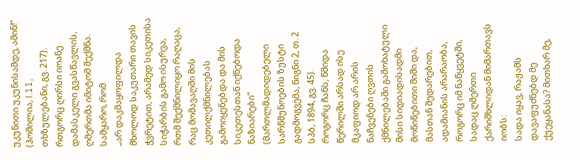უკუნითი უკუნისამდე, ამინ!“ (ჰომილია, I.11, თხზულებანი, გვ. 217).
რთგორც ღირსი იოანე დამასკელი გვასწავლის, ღმერთმა იმიტომ შექმნა. სამყარო, რომ
„არ დაკმაყოფილდა მხოლოდ საკუთარი თავის ჭვრეტით, არამედ სიკეთისა სიჭარბის გამო ისურვა, რთმ შექმნილიყო რაღაცა, რაც მომავაღში მის კეთილქმნილებას გამოიყენებდა და მის სიკეთესთან იქნებოდა ნაზიარები“ (მართლმადიდებელი სარწმუნოების ზუსტი გადმოგვემა, წიგნი 2, თ. 2 სპბ, 1894, გვ. 45).
როგორც ჩანს, წმიდა წერილში არსად ისე მკაფიოდ არ არის ნაჩვენები ღვთის ქმნილებაში გამოხატული მისი სიდიადისადმი მოწიწებითი შიში და, მასთან შედარებით, ადამიანის არარაობა, როგორც იმ ნაწყვეტში, სადაც ღმერთი ქარიშხლიდან მიმართავს იობს:
სადა იყავ, რაჟამს დავაფუძნებდ მე ქუეყანასა? მითხარ მე,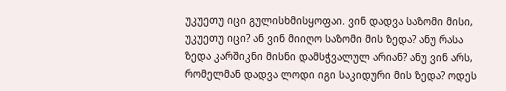უკუეთუ იცი გულისხმისყოფაი. ვინ დადვა საზომი მისი, უკუეთუ იცი? ან ვინ მიიღო საზომი მის ზედა? ანუ რასა ზედა კარშიკნი მისნი დამსჭვალულ არიან? ანუ ვინ არს, რომელმან დადვა ლოდი იგი საკიდური მის ზედა? ოდეს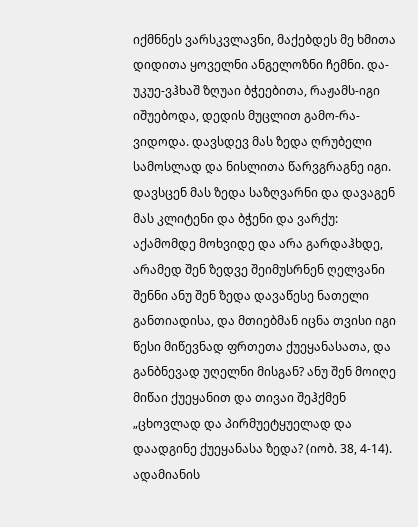იქმნნეს ვარსკვლავნი, მაქებდეს მე ხმითა დიდითა ყოველნი ანგელოზნი ჩემნი. და-უკუე-ვჰხაშ ზღუაი ბჭეებითა, რაჟამს-იგი იშუებოდა, დედის მუცლით გამო-რა-ვიდოდა. დავსდევ მას ზედა ღრუბელი სამოსლად და ნისლითა წარვგრაგნე იგი. დავსცენ მას ზედა საზღვარნი და დავაგენ მას კლიტენი და ბჭენი და ვარქუ: აქამომდე მოხვიდე და არა გარდაჰხდე, არამედ შენ ზედვე შეიმუსრნენ ღელვანი შენნი ანუ შენ ზედა დავაწესე ნათელი განთიადისა, და მთიებმან იცნა თვისი იგი წესი მიწევნად ფრთეთა ქუეყანასათა, და განბნევად უღელნი მისგან? ანუ შენ მოიღე მიწაი ქუეყანით და თივაი შეჰქმენ „ცხოვლად და პირმუეტყუელად და დაადგინე ქუეყანასა ზედა? (იობ. 38, 4-14).
ადამიანის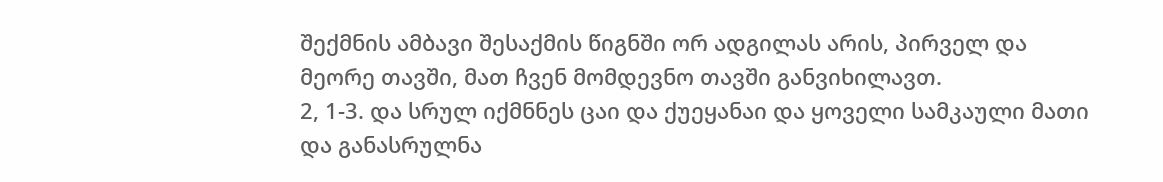შექმნის ამბავი შესაქმის წიგნში ორ ადგილას არის, პირველ და მეორე თავში, მათ ჩვენ მომდევნო თავში განვიხილავთ.
2, 1-3. და სრულ იქმნნეს ცაი და ქუეყანაი და ყოველი სამკაული მათი და განასრულნა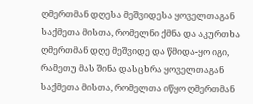ღმერთმან დღესა მეშვიდესა ყოველთაგან საქმეთა მისთა, რომელნი ქმნა და აკურთხა ღმერთმან დღე მეშვიდე და წმიდა-ყო იგი, რამეთუ მას შინა დასცხრა ყოველთაგან საქმეთა მისთა, რომელთა იწყო ღმერთმან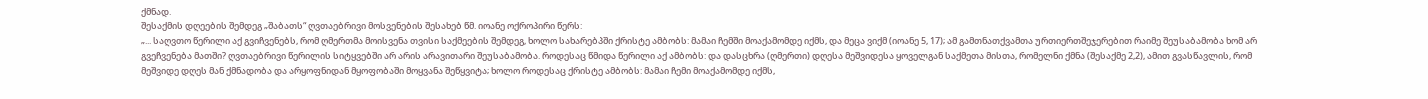ქმნად.
შესაქმის დღეების შემდეგ „შაბათს“ ღვთაებრივი მოსვენების შესახებ წმ. იოანე ოქროპირი წერს:
„... საღვთო წერილი აქ გვიჩვენებს, რომ ღმერთმა მოისვენა თვისი საქმეების შემდეგ, ხოლო სახარებპში ქრისტე ამბობს: მამაი ჩემში მოაქამომდე იქმს, და მეცა ვიქმ (იოანე 5, 17); ამ გამთნათქვამთა ურთიერთშეჯერებით რაიმე შეუსაბამობა ხომ არ გვეჩვენება მათში? ღვთაებრივი წერილის სიტყვებში არ არის არავითარი შეუსაბამობა. როდესაც წმიდა წერილი აქ ამბობს: და დასცხრა (ღმერთი) დღესა მეშვიდესა ყოველგან საქმეთა მისთა, რომელნი ქმნა (შესაქმე 2,2), ამით გვასწავლის, რომ მეშვიდე დღეს მან ქმნადობა და არყოფნიდან მყოფობაში მოყვანა შეწყვიტა; ხოლო როდესაც ქრისტე ამბობს: მამაი ჩემი მოაქამომდე იქმს,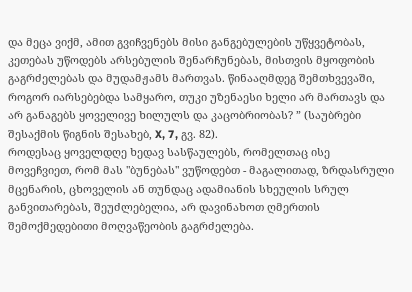და მეცა ვიქმ, ამით გვიჩვენებს მისი განგებულების უწყვეტობას, კეთებას უწოდებს არსებულის შენარჩუნებას, მისთვის მყოფობის გაგრძელებას და მუდამჟამს მართვას. წინააღმდეგ შემთხვევაში, როგორ იარსებებდა სამყარო, თუკი უზენაესი ხელი არ მართავს და არ განაგებს ყოველივე ხილულს და კაცობრიობას? ” (საუბრები შესაქმის წიგნის შესახებ, X, 7, გვ. 82).
როდესაც ყოველდღე ხედავ სასწაულებს, რომელთაც ისე მოვეჩვიეთ, რომ მას "ბუნებას" ვუწოდებთ - მაგალითად, ზრდასრული მცენარის, ცხოველის ან თუნდაც ადამიანის სხეულის სრულ განვითარებას, შეუძლებელია, არ დავინახოთ ღმერთის შემოქმედებითი მოღვაწეობის გაგრძელება.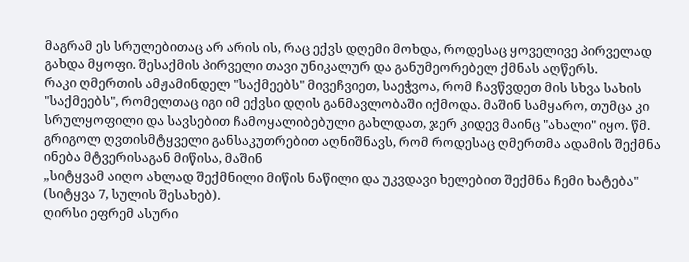მაგრამ ეს სრულებითაც არ არის ის, რაც ექვს დღემი მოხდა, როდესაც ყოველივე პირველად გახდა მყოფი. შესაქმის პირველი თავი უნიკალურ და განუმეორებელ ქმნას აღწერს.
რაკი ღმერთის ამჟამინდელ "საქმეებს" მივეჩვიეთ, საეჭვოა, რომ ჩავწვდეთ მის სხვა სახის "საქმეებს", რომელთაც იგი იმ ექვსი დღის განმავლობაში იქმოდა. მაშინ სამყარო, თუმცა კი სრულყოფილი და სავსებით ჩამოყალიბებული გახლდათ, ჯერ კიდევ მაინც "ახალი" იყო. წმ. გრიგოლ ღვთისმტყველი განსაკუთრებით აღნიშნავს, რომ როდესაც ღმერთმა ადამის შექმნა ინება მტვერისაგან მიწისა, მაშინ
„სიტყვამ აიღო ახლად შექმნილი მიწის ნაწილი და უკვდავი ხელებით შექმნა ჩემი ხატება" (სიტყვა 7, სულის შესახებ).
ღირსი ეფრემ ასური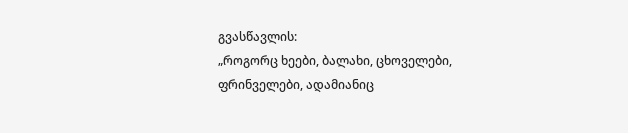გვასწავლის:
„როგორც ხეები, ბალახი, ცხოველები, ფრინველები, ადამიანიც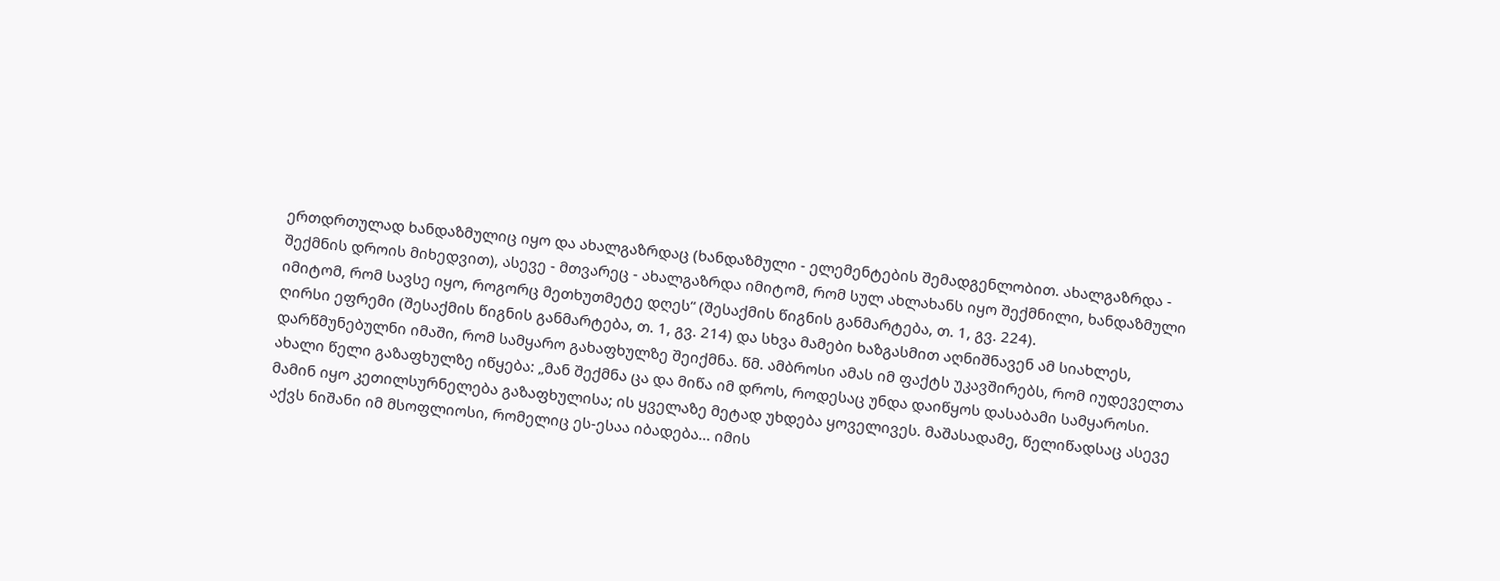ერთდრთულად ხანდაზმულიც იყო და ახალგაზრდაც (ხანდაზმული - ელემენტების შემადგენლობით. ახალგაზრდა - შექმნის დროის მიხედვით), ასევე - მთვარეც - ახალგაზრდა იმიტომ, რომ სულ ახლახანს იყო შექმნილი, ხანდაზმული იმიტომ, რომ სავსე იყო, როგორც მეთხუთმეტე დღეს“ (შესაქმის წიგნის განმარტება, თ. 1, გვ. 224).
ღირსი ეფრემი (შესაქმის წიგნის განმარტება, თ. 1, გვ. 214) და სხვა მამები ხაზგასმით აღნიშნავენ ამ სიახლეს, დარწმუნებულნი იმაში, რომ სამყარო გახაფხულზე შეიქმნა. წმ. ამბროსი ამას იმ ფაქტს უკავშირებს, რომ იუდეველთა ახალი წელი გაზაფხულზე იწყება: „მან შექმნა ცა და მიწა იმ დროს, როდესაც უნდა დაიწყოს დასაბამი სამყაროსი. მამინ იყო კეთილსურნელება გაზაფხულისა; ის ყველაზე მეტად უხდება ყოველივეს. მაშასადამე, წელიწადსაც ასევე აქვს ნიშანი იმ მსოფლიოსი, რომელიც ეს-ესაა იბადება... იმის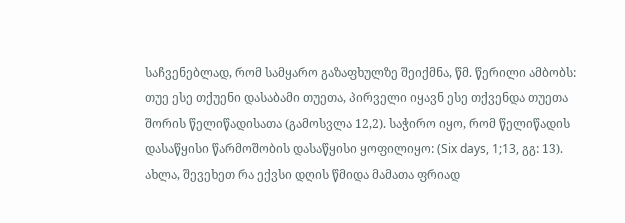საჩვენებლად, რომ სამყარო გაზაფხულზე შეიქმნა, წმ. წერილი ამბობს:
თუე ესე თქუენი დასაბამი თუეთა, პირველი იყავნ ესე თქვენდა თუეთა შორის წელიწადისათა (გამოსვლა 12,2). საჭირო იყო, რომ წელიწადის დასაწყისი წარმოშობის დასაწყისი ყოფილიყო: (Six days, 1;13, გგ: 13).
ახლა, შევეხეთ რა ექვსი დღის წმიდა მამათა ფრიად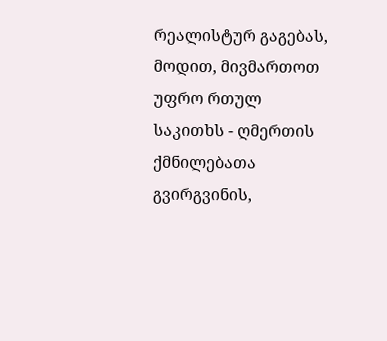რეალისტურ გაგებას, მოდით, მივმართოთ უფრო რთულ საკითხს - ღმერთის ქმნილებათა გვირგვინის,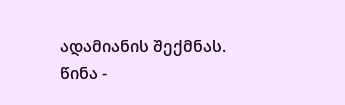ადამიანის შექმნას.
წინა -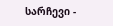სარჩევი -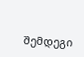შემდეგი